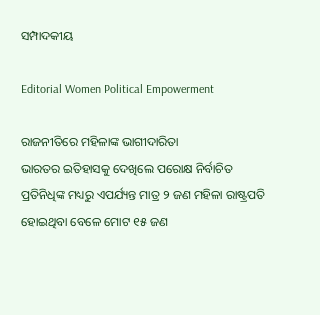ସମ୍ପାଦକୀୟ

Editorial Women Political Empowerment

ରାଜନୀତିରେ ମହିଳାଙ୍କ ଭାଗୀଦାରିତା
ଭାରତର ଇତିହାସକୁ ଦେଖିଲେ ପରୋକ୍ଷ ନିର୍ବାଚିତ ପ୍ରତିନିଧିଙ୍କ ମଧ୍ୟରୁ ଏପର୍ଯ୍ୟନ୍ତ ମାତ୍ର ୨ ଜଣ ମହିଳା ରାଷ୍ଟ୍ରପତି ହୋଇଥିବା ବେଳେ ମୋଟ ୧୫ ଜଣ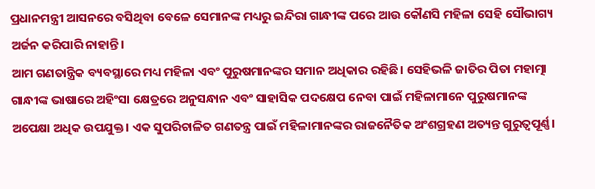ପ୍ରଧାନମନ୍ତ୍ରୀ ଆସନରେ ବସିଥିବା ବେଳେ ସେମାନଙ୍କ ମଧ୍ୟରୁ ଇନ୍ଦିରା ଗାନ୍ଧୀଙ୍କ ପରେ ଆଉ କୌଣସି ମହିଳା ସେହି ସୌଭାଗ୍ୟ ଅର୍ଜନ କରିପାରି ନାହାନ୍ତି।
ଆମ ଗଣତାନ୍ତ୍ରିକ ବ୍ୟବସ୍ଥାରେ ମଧ୍ୟ ମହିଳା ଏବଂ ପୁରୁଷମାନଙ୍କର ସମାନ ଅଧିକାର ରହିଛି। ସେହିଭଳି ଜାତିର ପିତା ମହାତ୍ମା ଗାନ୍ଧୀଙ୍କ ଭାଷାରେ ଅହିଂସା କ୍ଷେତ୍ରରେ ଅନୁସନ୍ଧାନ ଏବଂ ସାହାସିକ ପଦକ୍ଷେପ ନେବା ପାଇଁ ମହିଳାମାନେ ପୁରୁଷମାନଙ୍କ ଅପେକ୍ଷା ଅଧିକ ଉପଯୁକ୍ତ। ଏକ ସୁପରିଚାଳିତ ଗଣତନ୍ତ୍ର ପାଇଁ ମହିଳାମାନଙ୍କର ରାଜନୈତିକ ଅଂଶଗ୍ରହଣ ଅତ୍ୟନ୍ତ ଗୁରୁତ୍ୱପୂର୍ଣ୍ଣ।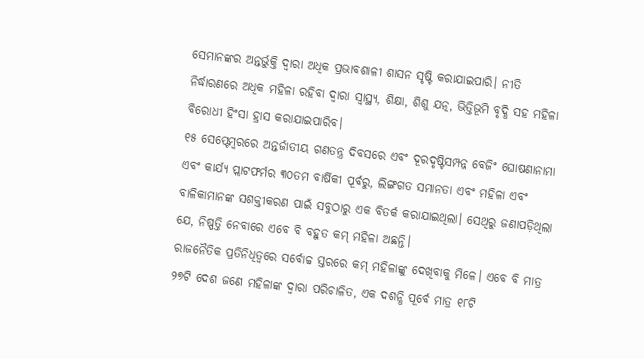ସେମାନଙ୍କର ଅନ୍ତର୍ଭୁକ୍ତି ଦ୍ୱାରା ଅଧିକ ପ୍ରଭାବଶାଳୀ ଶାସନ ସୃଷ୍ଟି କରାଯାଇପାରି। ନୀତି ନିର୍ଦ୍ଧାରଣରେ ଅଧିକ ମହିଳା ରହିବା ଦ୍ୱାରା ସ୍ୱାସ୍ଥ୍ୟ, ଶିକ୍ଷା, ଶିଶୁ ଯତ୍ନ, ଭିତ୍ତିଭୂମି ବୃଦ୍ଧି ସହ ମହିଳା ବିରୋଧୀ ହିଂସା ହ୍ରାସ କରାଯାଇପାରିବ।
୧୫ ସେପ୍ଟେମ୍ବରରେ ଅନ୍ତର୍ଜାତୀୟ ଗଣତନ୍ତ୍ର ଦିବସରେ ଏବଂ ଦୂରଦୃଷ୍ଟିସମ୍ପନ୍ନ ବେଜିଂ ଘୋଷଣାନାମା ଏବଂ କାର୍ଯ୍ୟ ପ୍ଲାଟଫର୍ମର ୩୦ତମ ବାର୍ଷିକୀ ପୂର୍ବରୁ, ଲିଙ୍ଗଗତ ସମାନତା ଏବଂ ମହିଳା ଏବଂ ବାଳିକାମାନଙ୍କ ସଶକ୍ତୀକରଣ ପାଇଁ ସବୁଠାରୁ ଏକ ବିତର୍କ କରାଯାଇଥିଲା। ସେଥିରୁ ଜଣାପଡ଼ିଥିଲା ଯେ, ନିଷ୍ପତ୍ତି ନେବାରେ ଏବେ ବି ବହୁତ କମ୍‌ ମହିଳା ଅଛନ୍ତି।
ରାଜନୈତିକ ପ୍ରତିନିଧିତ୍ୱରେ ସର୍ବୋଚ୍ଚ ସ୍ତରରେ କମ୍‌ ମହିଳାଙ୍କୁ ଦେଖିବାକୁ ମିଳେ। ଏବେ ବି ମାତ୍ର ୨୭ଟି ଦେଶ ଜଣେ ମହିଳାଙ୍କ ଦ୍ୱାରା ପରିଚାଳିତ, ଏକ ଦଶନ୍ଧି ପୂର୍ବେ ମାତ୍ର ୧୮ଟି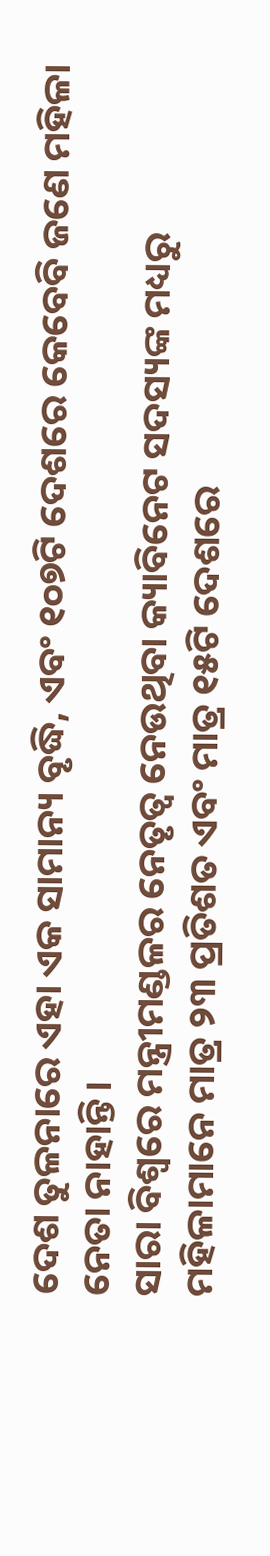ଦେଶ ତୁଳନାରେ ଏହା ଏକ ସାମାନ୍ୟ ବୃଦ୍ଧି, ଏବଂ ୧୦୭ଟି ଦେଶରେ କେବେବି ଜଣେ ମହିଳା ନେତା ନାହାନ୍ତି।
ସାରା ବିଶ୍ୱରେ ମନ୍ତ୍ରୀମଣ୍ଡଳର ନେତୃତ୍ୱ ନେଉଥିବା କ୍ୟାବିନେଟ ସଦସ୍ୟଙ୍କ ମଧ୍ୟରୁ ମହିଳାମାନେ ମାତ୍ର ୨୩ ପ୍ରତିଶତ ଏବଂ ମାତ୍ର ୧୫ଟି ଦେଶରେ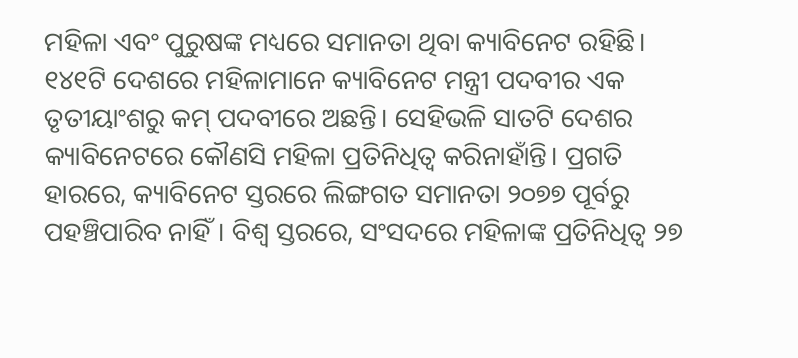ମହିଳା ଏବଂ ପୁରୁଷଙ୍କ ମଧ୍ୟରେ ସମାନତା ଥିବା କ୍ୟାବିନେଟ ରହିଛି। ୧୪୧ଟି ଦେଶରେ ମହିଳାମାନେ କ୍ୟାବିନେଟ ମନ୍ତ୍ରୀ ପଦବୀର ଏକ ତୃତୀୟାଂଶରୁ କମ୍‌ ପଦବୀରେ ଅଛନ୍ତି। ସେହିଭଳି ସାତଟି ଦେଶର କ୍ୟାବିନେଟରେ କୌଣସି ମହିଳା ପ୍ରତିନିଧିତ୍ୱ କରିନାହାଁନ୍ତି। ପ୍ରଗତି ହାରରେ, କ୍ୟାବିନେଟ ସ୍ତରରେ ଲିଙ୍ଗଗତ ସମାନତା ୨୦୭୭ ପୂର୍ବରୁ ପହଞ୍ଚିପାରିବ ନାହିଁ। ବିଶ୍ୱ ସ୍ତରରେ, ସଂସଦରେ ମହିଳାଙ୍କ ପ୍ରତିନିଧିତ୍ୱ ୨୭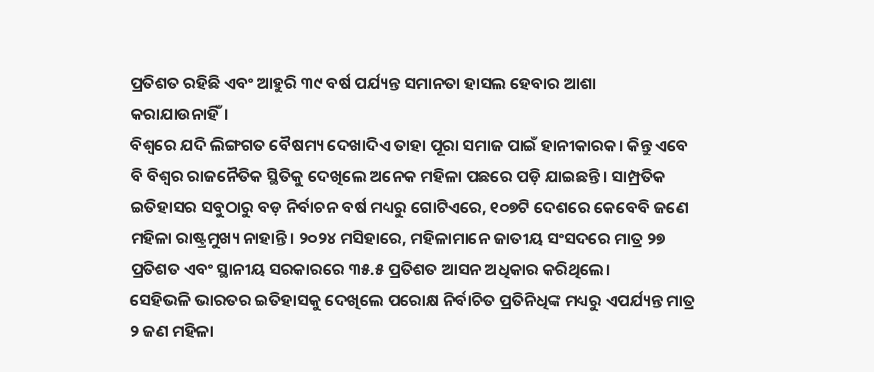ପ୍ରତିଶତ ରହିଛି ଏବଂ ଆହୁରି ୩୯ ବର୍ଷ ପର୍ଯ୍ୟନ୍ତ ସମାନତା ହାସଲ ହେବାର ଆଶା କରାଯାଉନାହିଁ।
ବିଶ୍ୱରେ ଯଦି ଲିଙ୍ଗଗତ ବୈଷମ୍ୟ ଦେଖାଦିଏ ତାହା ପୂରା ସମାଜ ପାଇଁ ହାନୀକାରକ। କିନ୍ତୁ ଏବେ ବି ବିଶ୍ୱର ରାଜନୈତିକ ସ୍ଥିତିକୁ ଦେଖିଲେ ଅନେକ ମହିଳା ପଛରେ ପଡ଼ି ଯାଇଛନ୍ତି। ସାମ୍ପ୍ରତିକ ଇତିହାସର ସବୁଠାରୁ ବଡ଼ ନିର୍ବାଚନ ବର୍ଷ ମଧ୍ୟରୁ ଗୋଟିଏରେ, ୧୦୭ଟି ଦେଶରେ କେବେବି ଜଣେ ମହିଳା ରାଷ୍ଟ୍ରମୁଖ୍ୟ ନାହାନ୍ତି। ୨୦୨୪ ମସିହାରେ, ମହିଳାମାନେ ଜାତୀୟ ସଂସଦରେ ମାତ୍ର ୨୭ ପ୍ରତିଶତ ଏବଂ ସ୍ଥାନୀୟ ସରକାରରେ ୩୫.୫ ପ୍ରତିଶତ ଆସନ ଅଧିକାର କରିଥିଲେ।
ସେହିଭଳି ଭାରତର ଇତିହାସକୁ ଦେଖିଲେ ପରୋକ୍ଷ ନିର୍ବାଚିତ ପ୍ରତିନିଧିଙ୍କ ମଧ୍ୟରୁ ଏପର୍ଯ୍ୟନ୍ତ ମାତ୍ର ୨ ଜଣ ମହିଳା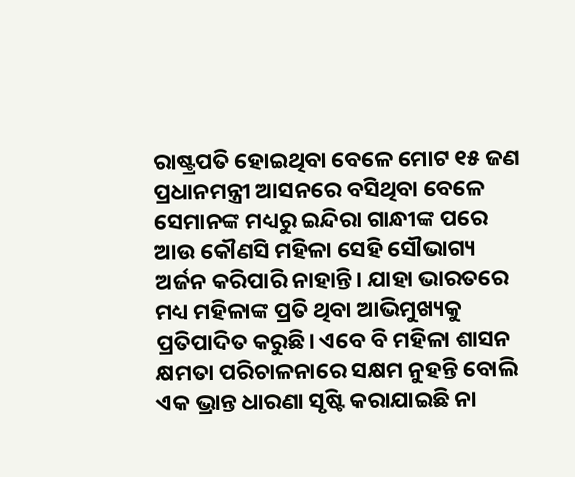ରାଷ୍ଟ୍ରପତି ହୋଇଥିବା ବେଳେ ମୋଟ ୧୫ ଜଣ ପ୍ରଧାନମନ୍ତ୍ରୀ ଆସନରେ ବସିଥିବା ବେଳେ ସେମାନଙ୍କ ମଧ୍ୟରୁ ଇନ୍ଦିରା ଗାନ୍ଧୀଙ୍କ ପରେ ଆଉ କୌଣସି ମହିଳା ସେହି ସୌଭାଗ୍ୟ ଅର୍ଜନ କରିପାରି ନାହାନ୍ତି। ଯାହା ଭାରତରେ ମଧ୍ୟ ମହିଳାଙ୍କ ପ୍ରତି ଥିବା ଆଭିମୁଖ୍ୟକୁ ପ୍ରତିପାଦିତ କରୁଛି। ଏବେ ବି ମହିଳା ଶାସନ କ୍ଷମତା ପରିଚାଳନାରେ ସକ୍ଷମ ନୁହନ୍ତି ବୋଲି ଏକ ଭ୍ରାନ୍ତ ଧାରଣା ସୃଷ୍ଟି କରାଯାଇଛି ନା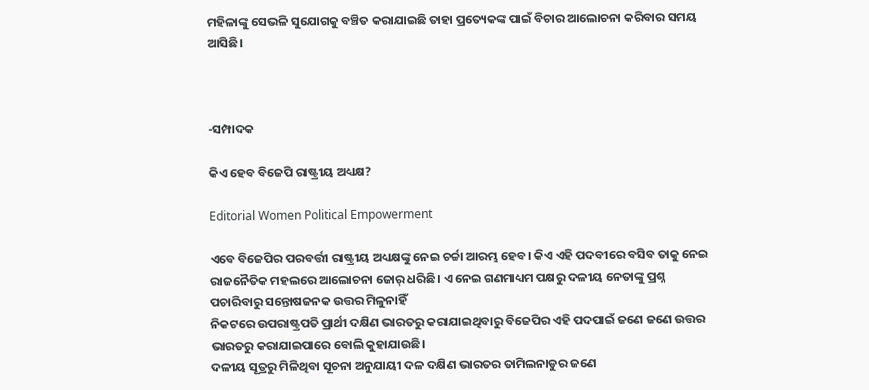ମହିଳାଙ୍କୁ ସେଭଳି ସୁଯୋଗକୁ ବଞ୍ଚିତ କରାଯାଇଛି ତାହା ପ୍ରତ୍ୟେକଙ୍କ ପାଇଁ ବିଚାର ଆଲୋଚନା କରିବାର ସମୟ ଆସିଛି।



-ସମ୍ପାଦକ

କିଏ ହେବ ବିଜେପି ରାଷ୍ଟ୍ରୀୟ ଅଧ୍ୟକ୍ଷ?

Editorial Women Political Empowerment

ଏବେ ବିଜେପିର ପରବର୍ତ୍ତୀ ରାଷ୍ଟ୍ରୀୟ ଅଧ୍ୟକ୍ଷଙ୍କୁ ନେଇ ଚର୍ଚ୍ଚା ଆରମ୍ଭ ହେବ। କିଏ ଏହି ପଦବୀରେ ବସିବ ତାକୁ ନେଇ ରାଜନୈତିକ ମହଲରେ ଆଲୋଚନା ଜୋର୍‌ ଧରିଛି। ଏ ନେଇ ଗଣମାଧ୍ୟମ ପକ୍ଷରୁ ଦଳୀୟ ନେତାଙ୍କୁ ପ୍ରଶ୍ନ ପଚାରିବାରୁ ସନ୍ତୋଷଜନକ ଉତ୍ତର ମିଳୁନାହିଁ
ନିକଟରେ ଉପରାଷ୍ଟ୍ରପତି ପ୍ରାର୍ଥୀ ଦକ୍ଷିଣ ଭାରତରୁ କରାଯାଇଥିବାରୁ ବିଜେପିର ଏହି ପଦପାଇଁ ଜଣେ ଜଣେ ଉତ୍ତର ଭାରତରୁ କରାଯାଇପାରେ ବୋଲି କୁହାଯାଉଛି।
ଦଳୀୟ ସୂତ୍ରରୁ ମିଳିଥିବା ସୂଚନା ଅନୁଯାୟୀ ଦଳ ଦକ୍ଷିଣ ଭାରତର ତାମିଲନାଡୁର ଜଣେ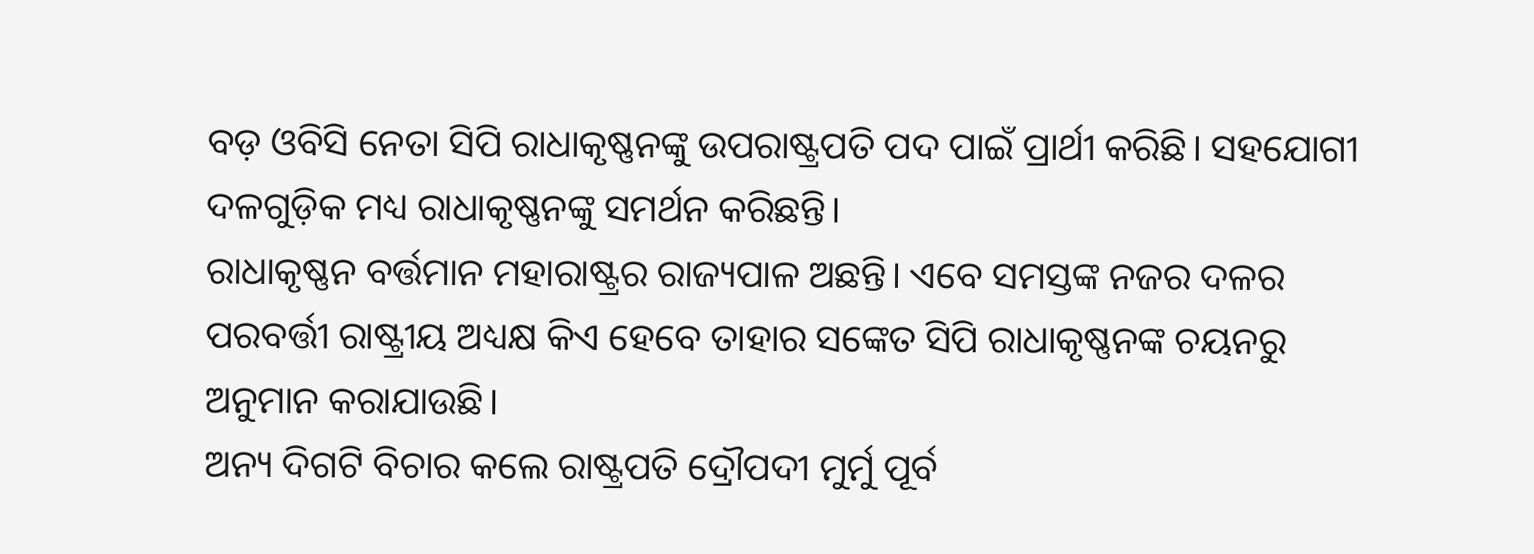ବଡ଼ ଓବିସି ନେତା ସିପି ରାଧାକୃଷ୍ଣନଙ୍କୁ ଉପରାଷ୍ଟ୍ରପତି ପଦ ପାଇଁ ପ୍ରାର୍ଥୀ କରିଛି। ସହଯୋଗୀ ଦଳଗୁଡ଼ିକ ମଧ୍ୟ ରାଧାକୃଷ୍ଣନଙ୍କୁ ସମର୍ଥନ କରିଛନ୍ତି।
ରାଧାକୃଷ୍ଣନ ବର୍ତ୍ତମାନ ମହାରାଷ୍ଟ୍ରର ରାଜ୍ୟପାଳ ଅଛନ୍ତି। ଏବେ ସମସ୍ତଙ୍କ ନଜର ଦଳର ପରବର୍ତ୍ତୀ ରାଷ୍ଟ୍ରୀୟ ଅଧ୍ୟକ୍ଷ କିଏ ହେବେ ତାହାର ସଙ୍କେତ ସିପି ରାଧାକୃଷ୍ଣନଙ୍କ ଚୟନରୁ ଅନୁମାନ କରାଯାଉଛି।
ଅନ୍ୟ ଦିଗଟି ବିଚାର କଲେ ରାଷ୍ଟ୍ରପତି ଦ୍ରୌପଦୀ ମୁର୍ମୁ ପୂର୍ବ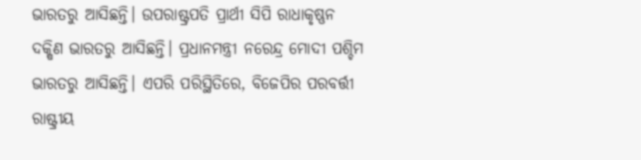ଭାରତରୁ ଆସିଛନ୍ତି। ଉପରାଷ୍ଟ୍ରପତି ପ୍ରାର୍ଥୀ ସିପି ରାଧାକୃଷ୍ଣନ ଦକ୍ଷିଣ ଭାରତରୁ ଆସିଛନ୍ତି। ପ୍ରଧାନମନ୍ତ୍ରୀ ନରେନ୍ଦ୍ର ମୋଦୀ ପଶ୍ଚିମ ଭାରତରୁ ଆସିଛନ୍ତି। ଏପରି ପରିସ୍ଥିତିରେ, ବିଜେପିର ପରବର୍ତ୍ତୀ ରାଷ୍ଟ୍ରୀୟ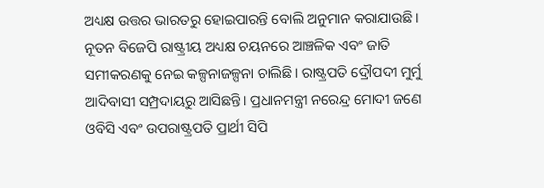ଅଧ୍ୟକ୍ଷ ଉତ୍ତର ଭାରତରୁ ହୋଇପାରନ୍ତି ବୋଲି ଅନୁମାନ କରାଯାଉଛି।
ନୂତନ ବିଜେପି ରାଷ୍ଟ୍ରୀୟ ଅଧ୍ୟକ୍ଷ ଚୟନରେ ଆଞ୍ଚଳିକ ଏବଂ ଜାତି ସମୀକରଣକୁ ନେଇ କଳ୍ପନାଜଳ୍ପନା ଚାଲିଛି। ରାଷ୍ଟ୍ରପତି ଦ୍ରୌପଦୀ ମୁର୍ମୁ ଆଦିବାସୀ ସମ୍ପ୍ରଦାୟରୁ ଆସିଛନ୍ତି। ପ୍ରଧାନମନ୍ତ୍ରୀ ନରେନ୍ଦ୍ର ମୋଦୀ ଜଣେ ଓବିସି ଏବଂ ଉପରାଷ୍ଟ୍ରପତି ପ୍ରାର୍ଥୀ ସିପି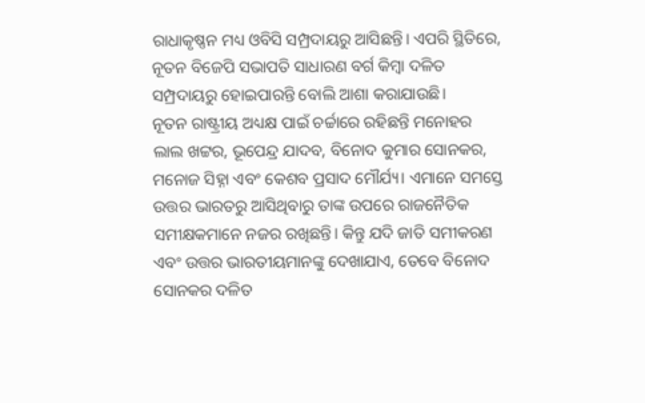ରାଧାକୃଷ୍ଣନ ମଧ୍ୟ ଓବିସି ସମ୍ପ୍ରଦାୟରୁ ଆସିଛନ୍ତି। ଏପରି ସ୍ଥିତିରେ, ନୂତନ ବିଜେପି ସଭାପତି ସାଧାରଣ ବର୍ଗ କିମ୍ବା ଦଳିତ ସମ୍ପ୍ରଦାୟରୁ ହୋଇପାରନ୍ତି ବୋଲି ଆଶା କରାଯାଉଛି।
ନୂତନ ରାଷ୍ଟ୍ରୀୟ ଅଧ୍ୟକ୍ଷ ପାଇଁ ଚର୍ଚ୍ଚାରେ ରହିଛନ୍ତି ମନୋହର ଲାଲ ଖଟ୍ଟର, ଭୂପେନ୍ଦ୍ର ଯାଦବ, ବିନୋଦ କୁମାର ସୋନକର, ମନୋଜ ସିହ୍ନା ଏବଂ କେଶବ ପ୍ରସାଦ ମୌର୍ଯ୍ୟ। ଏମାନେ ସମସ୍ତେ ଉତ୍ତର ଭାରତରୁ ଆସିଥିବାରୁ ତାଙ୍କ ଉପରେ ରାଜନୈତିକ ସମୀକ୍ଷକମାନେ ନଜର ରଖିଛନ୍ତି। କିନ୍ତୁ ଯଦି ଜାତି ସମୀକରଣ ଏବଂ ଉତ୍ତର ଭାରତୀୟମାନଙ୍କୁ ଦେଖାଯାଏ, ତେବେ ବିନୋଦ ସୋନକର ଦଳିତ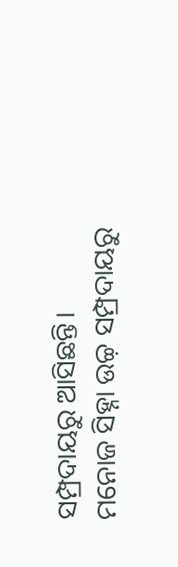ସମ୍ପ୍ରଦାୟରୁ ଆସିଛନ୍ତି। ମନୋଜ ସିହ୍ନା ଉଚ୍ଚ଼ ସମ୍ପ୍ରଦାୟରୁ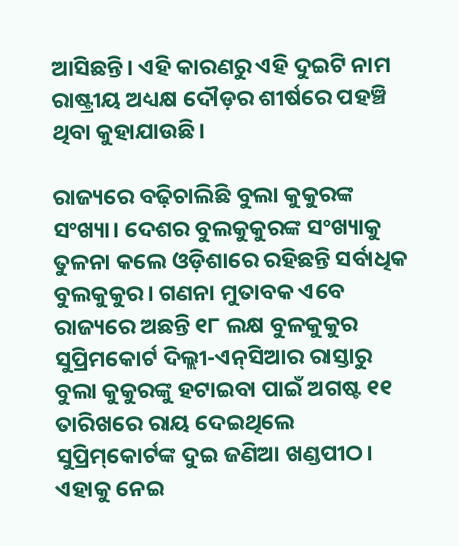ଆସିଛନ୍ତି। ଏହି କାରଣରୁ ଏହି ଦୁଇଟି ନାମ ରାଷ୍ଟ୍ରୀୟ ଅଧ୍ୟକ୍ଷ ଦୌଡ଼ର ଶୀର୍ଷରେ ପହଞ୍ଚି ଥିବା କୁହାଯାଉଛି।

ରାଜ୍ୟରେ ବଢ଼ିଚାଲିଛି ବୁଲା କୁକୁରଙ୍କ ସଂଖ୍ୟା। ଦେଶର ବୁଲକୁକୁରଙ୍କ ସଂଖ୍ୟାକୁ ତୁଳନା କଲେ ଓଡ଼ିଶାରେ ରହିଛନ୍ତି ସର୍ବାଧିକ ବୁଲକୁକୁର। ଗଣନା ମୁତାବକ ଏବେ ରାଜ୍ୟରେ ଅଛନ୍ତି ୧୮ ଲକ୍ଷ ବୁଳକୁକୁର
ସୁପ୍ରିମକୋର୍ଟ ଦିଲ୍ଲୀ-ଏନ୍‌ସିଆର ରାସ୍ତାରୁ ବୁଲା କୁକୁରଙ୍କୁ ହଟାଇବା ପାଇଁ ଅଗଷ୍ଟ ୧୧ ତାରିଖରେ ରାୟ ଦେଇଥିଲେ ସୁପ୍ରିମ୍‌କୋର୍ଟଙ୍କ ଦୁଇ ଜଣିଆ ଖଣ୍ଡପୀଠ। ଏହାକୁ ନେଇ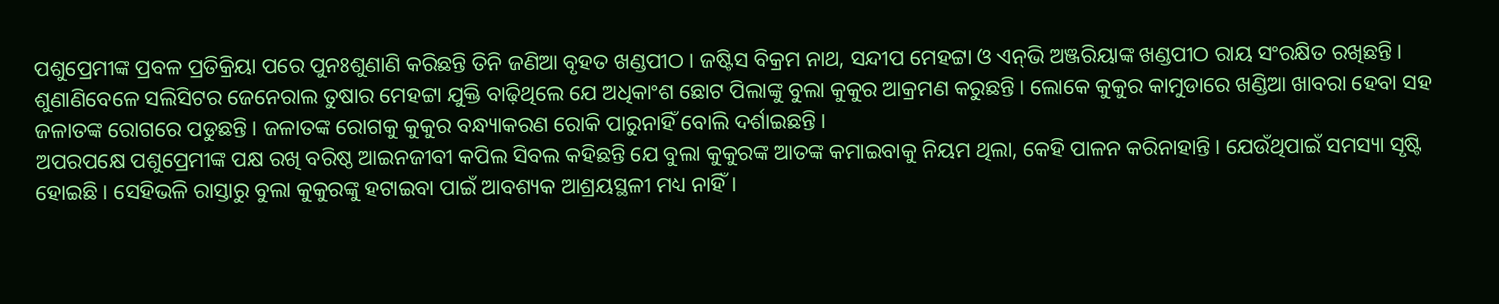ପଶୁପ୍ରେମୀଙ୍କ ପ୍ରବଳ ପ୍ରତିକ୍ରିୟା ପରେ ପୁନଃଶୁଣାଣି କରିଛନ୍ତି ତିନି ଜଣିଆ ବୃହତ ଖଣ୍ଡପୀଠ। ଜଷ୍ଟିସ ବିକ୍ରମ ନାଥ, ସନ୍ଦୀପ ମେହଟ୍ଟା ଓ ଏନ୍‌ଭି ଅଞ୍ଜରିୟାଙ୍କ ଖଣ୍ଡପୀଠ ରାୟ ସଂରକ୍ଷିତ ରଖିଛନ୍ତି।
ଶୁଣାଣିବେଳେ ସଲିସିଟର ଜେନେରାଲ ତୁଷାର ମେହଟ୍ଟା ଯୁକ୍ତି ବାଢ଼ିଥିଲେ ଯେ ଅଧିକାଂଶ ଛୋଟ ପିଲାଙ୍କୁ ବୁଲା କୁକୁର ଆକ୍ରମଣ କରୁଛନ୍ତି। ଲୋକେ କୁକୁର କାମୁଡାରେ ଖଣ୍ଡିଆ ଖାବରା ହେବା ସହ ଜଳାତଙ୍କ ରୋଗରେ ପଡୁଛନ୍ତି। ଜଳାତଙ୍କ ରୋଗକୁ କୁକୁର ବନ୍ଧ୍ୟାକରଣ ରୋକି ପାରୁନାହିଁ ବୋଲି ଦର୍ଶାଇଛନ୍ତି।
ଅପରପକ୍ଷେ ପଶୁପ୍ରେମୀଙ୍କ ପକ୍ଷ ରଖି ବରିଷ୍ଠ ଆଇନଜୀବୀ କପିଲ ସିବଲ କହିଛନ୍ତି ଯେ ବୁଲା କୁକୁରଙ୍କ ଆତଙ୍କ କମାଇବାକୁ ନିୟମ ଥିଲା, କେହି ପାଳନ କରିନାହାନ୍ତି। ଯେଉଁଥିପାଇଁ ସମସ୍ୟା ସୃଷ୍ଟି ହୋଇଛି। ସେହିଭଳି ରାସ୍ତାରୁ ବୁଲା କୁକୁରଙ୍କୁ ହଟାଇବା ପାଇଁ ଆବଶ୍ୟକ ଆଶ୍ରୟସ୍ଥଳୀ ମଧ୍ୟ ନାହିଁ।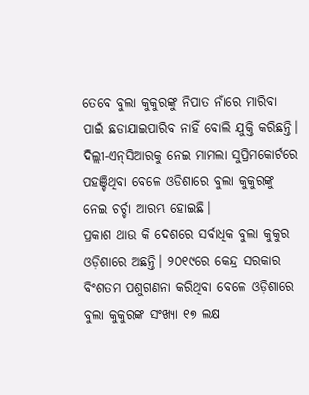ତେବେ ବୁଲା କୁକୁରଙ୍କୁ ନିପାତ ନାଁରେ ମାରିବା ପାଇଁ ଛଡାଯାଇପାରିବ ନାହିଁ ବୋଲି ଯୁକ୍ତି କରିଛନ୍ତି।
ଦିଲ୍ଲୀ-ଏନ୍‌ସିଆରକୁ ନେଇ ମାମଲା ସୁପ୍ରିମକୋର୍ଟରେ ପହଞ୍ଚିଥିବା ବେଳେ ଓଡିଶାରେ ବୁଲା କୁକୁରଙ୍କୁ ନେଇ ଚର୍ଚ୍ଚା ଆରମ୍ଭ ହୋଇଛି।
ପ୍ରକାଶ ଥାଉ କି ଦେଶରେ ସର୍ବାଧିକ ବୁଲା କୁକୁର ଓଡ଼ିଶାରେ ଅଛନ୍ତି। ୨୦୧୯ରେ କେନ୍ଦ୍ର ସରକାର ବିଂଶତମ ପଶୁଗଣନା କରିଥିବା ବେଳେ ଓଡ଼ିଶାରେ ବୁଲା କୁକୁରଙ୍କ ସଂଖ୍ୟା ୧୭ ଲକ୍ଷ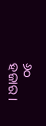୬୦ ହଜାର।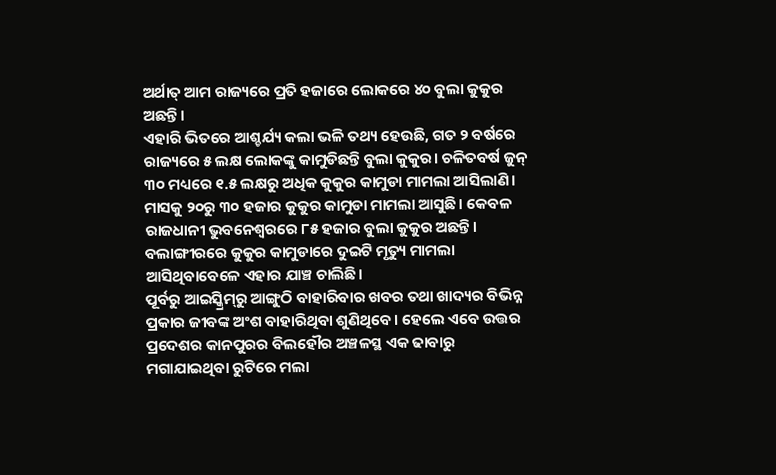ଅର୍ଥାତ୍‌ ଆମ ରାଜ୍ୟରେ ପ୍ରତି ହଜାରେ ଲୋକରେ ୪୦ ବୁଲା କୁକୁର ଅଛନ୍ତି।
ଏହାରି ଭିତରେ ଆଶ୍ଚର୍ଯ୍ୟ କଲା ଭଳି ତଥ୍ୟ ହେଉଛି, ଗତ ୨ ବର୍ଷରେ ରାଜ୍ୟରେ ୫ ଲକ୍ଷ ଲୋକଙ୍କୁ କାମୁଡିଛନ୍ତି ବୁଲା କୁକୁର। ଚଳିତବର୍ଷ ଜୁନ୍‌ ୩୦ ମଧ୍ୟରେ ୧.୫ ଲକ୍ଷରୁ ଅଧିକ କୁକୁର କାମୁଡା ମାମଲା ଆସିଲାଣି। ମାସକୁ ୨୦ରୁ ୩୦ ହଜାର କୁକୁର କାମୁଡା ମାମଲା ଆସୁଛି। କେବଳ ରାଜଧାନୀ ଭୁବନେଶ୍ୱରରେ ୮୫ ହଜାର ବୁଲା କୁକୁର ଅଛନ୍ତି। ବଲାଙ୍ଗୀରରେ କୁକୁର କାମୁଡାରେ ଦୁଇଟି ମୃତ୍ୟୁ ମାମଲା ଆସିଥିବାବେଳେ ଏହାର ଯାଞ୍ଚ ଚାଲିଛି।
ପୂର୍ବରୁ ଆଇସ୍କ୍ରିମ୍‌ରୁ ଆଙ୍ଗୁଠି ବାହାରିବାର ଖବର ତଥା ଖାଦ୍ୟର ବିଭିନ୍ନ ପ୍ରକାର ଜୀବଙ୍କ ଅଂଶ ବାହାରିଥିବା ଶୁଣିଥିବେ। ହେଲେ ଏବେ ଉତ୍ତର ପ୍ରଦେଶର କାନପୁରର ବିଲହୌର ଅଞ୍ଚଳସ୍ଥ ଏକ ଢାବାରୁ ମଗାଯାଇଥିବା ରୁଟିରେ ମଲା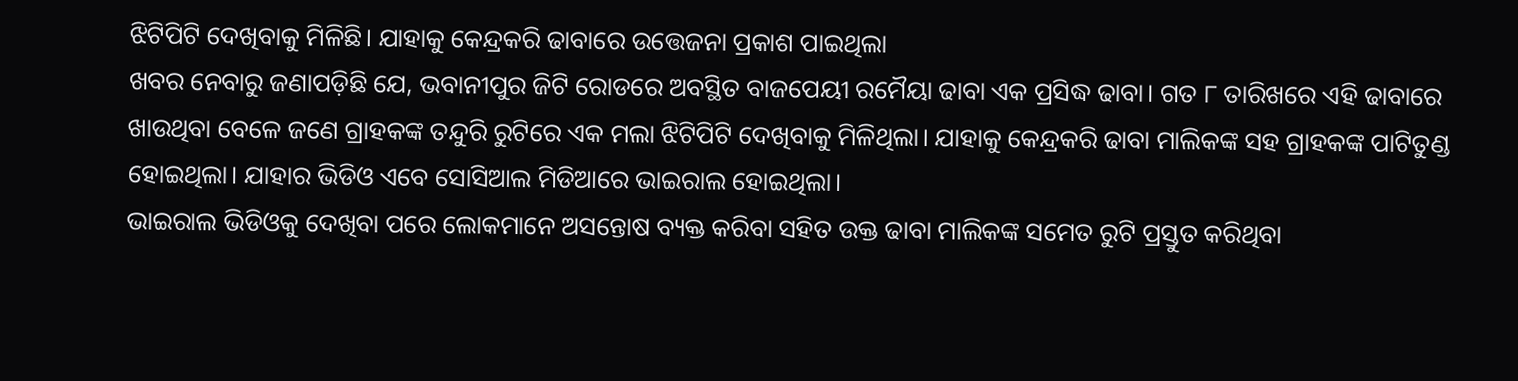ଝିଟିପିଟି ଦେଖିବାକୁ ମିଳିଛି। ଯାହାକୁ କେନ୍ଦ୍ରକରି ଢାବାରେ ଉତ୍ତେଜନା ପ୍ରକାଶ ପାଇଥିଲା
ଖବର ନେବାରୁ ଜଣାପଡ଼ିଛି ଯେ, ଭବାନୀପୁର ଜିଟି ରୋଡରେ ଅବସ୍ଥିତ ବାଜପେୟୀ ରମୈୟା ଢାବା ଏକ ପ୍ରସିଦ୍ଧ ଢାବା। ଗତ ୮ ତାରିଖରେ ଏହି ଢାବାରେ ଖାଉଥିବା ବେଳେ ଜଣେ ଗ୍ରାହକଙ୍କ ତନ୍ଦୁରି ରୁଟିରେ ଏକ ମଲା ଝିଟିପିଟି ଦେଖିବାକୁ ମିଳିଥିଲା। ଯାହାକୁ କେନ୍ଦ୍ରକରି ଢାବା ମାଲିକଙ୍କ ସହ ଗ୍ରାହକଙ୍କ ପାଟିତୁଣ୍ଡ ହୋଇଥିଲା। ଯାହାର ଭିଡିଓ ଏବେ ସୋସିଆଲ ମିଡିଆରେ ଭାଇରାଲ ହୋଇଥିଲା।
ଭାଇରାଲ ଭିଡିଓକୁ ଦେଖିବା ପରେ ଲୋକମାନେ ଅସନ୍ତୋଷ ବ୍ୟକ୍ତ କରିବା ସହିତ ଉକ୍ତ ଢାବା ମାଲିକଙ୍କ ସମେତ ରୁଟି ପ୍ରସ୍ତୁତ କରିଥିବା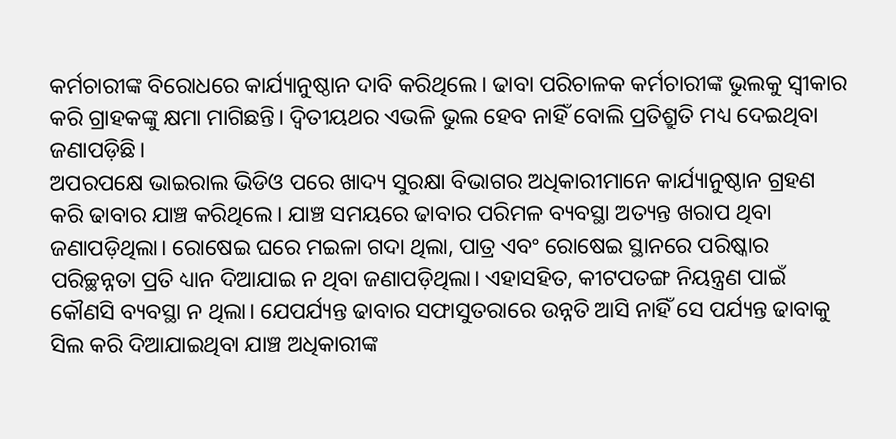କର୍ମଚାରୀଙ୍କ ବିରୋଧରେ କାର୍ଯ୍ୟାନୁଷ୍ଠାନ ଦାବି କରିଥିଲେ। ଢାବା ପରିଚାଳକ କର୍ମଚାରୀଙ୍କ ଭୁଲକୁ ସ୍ୱୀକାର କରି ଗ୍ରାହକଙ୍କୁ କ୍ଷମା ମାଗିଛନ୍ତି। ଦ୍ୱିତୀୟଥର ଏଭଳି ଭୁଲ ହେବ ନାହିଁ ବୋଲି ପ୍ରତିଶ୍ରୁତି ମଧ୍ୟ ଦେଇଥିବା ଜଣାପଡ଼ିଛି।
ଅପରପକ୍ଷେ ଭାଇରାଲ ଭିଡିଓ ପରେ ଖାଦ୍ୟ ସୁରକ୍ଷା ବିଭାଗର ଅଧିକାରୀମାନେ କାର୍ଯ୍ୟାନୁଷ୍ଠାନ ଗ୍ରହଣ କରି ଢାବାର ଯାଞ୍ଚ କରିଥିଲେ। ଯାଞ୍ଚ ସମୟରେ ଢାବାର ପରିମଳ ବ୍ୟବସ୍ଥା ଅତ୍ୟନ୍ତ ଖରାପ ଥିବା ଜଣାପଡ଼ିଥିଲା। ରୋଷେଇ ଘରେ ମଇଳା ଗଦା ଥିଲା, ପାତ୍ର ଏବଂ ରୋଷେଇ ସ୍ଥାନରେ ପରିଷ୍କାର ପରିଚ୍ଛନ୍ନତା ପ୍ରତି ଧ୍ୟାନ ଦିଆଯାଇ ନ ଥିବା ଜଣାପଡ଼ିଥିଲା। ଏହାସହିତ, କୀଟପତଙ୍ଗ ନିୟନ୍ତ୍ରଣ ପାଇଁ କୌଣସି ବ୍ୟବସ୍ଥା ନ ଥିଲା। ଯେପର୍ଯ୍ୟନ୍ତ ଢାବାର ସଫାସୁତରାରେ ଉନ୍ନତି ଆସି ନାହିଁ ସେ ପର୍ଯ୍ୟନ୍ତ ଢାବାକୁ ସିଲ କରି ଦିଆଯାଇଥିବା ଯାଞ୍ଚ ଅଧିକାରୀଙ୍କ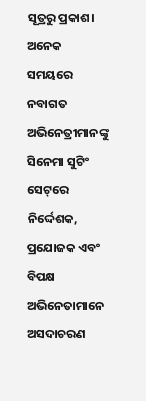ସୂତ୍ରରୁ ପ୍ରକାଶ।
ଅନେକ ସମୟରେ ନବାଗତ ଅଭିନେତ୍ରୀମାନଙ୍କୁ ସିନେମା ସୁଟିଂ ସେଟ୍‌ରେ ନିର୍ଦ୍ଦେଶକ, ପ୍ରଯୋଜକ ଏବଂ ବିପକ୍ଷ ଅଭିନେତାମାନେ ଅସଦାଚରଣ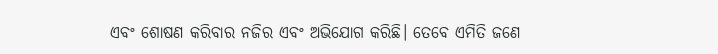ଏବଂ ଶୋଷଣ କରିବାର ନଜିର ଏବଂ ଅଭିଯୋଗ କରିଛି। ତେବେ ଏମିତି ଜଣେ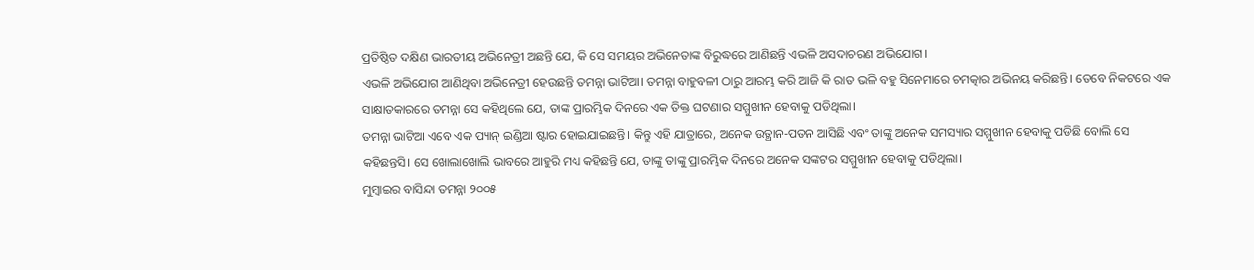ପ୍ରତିଷ୍ଠିତ ଦକ୍ଷିଣ ଭାରତୀୟ ଅଭିନେତ୍ରୀ ଅଛନ୍ତି ଯେ, କି ସେ ସମୟର ଅଭିନେତାଙ୍କ ବିରୁଦ୍ଧରେ ଆଣିଛନ୍ତି ଏଭଳି ଅସଦାଚରଣ ଅଭିଯୋଗ।
ଏଭଳି ଅଭିଯୋଗ ଆଣିଥିବା ଅଭିନେତ୍ରୀ ହେଉଛନ୍ତି ତମନ୍ନା ଭାଟିଆ। ତମନ୍ନା ବାହୁବଳୀ ଠାରୁ ଆରମ୍ଭ କରି ଆଜି କି ରାତ ଭଳି ବହୁ ସିନେମାରେ ଚମତ୍କାର ଅଭିନୟ କରିଛନ୍ତି। ତେବେ ନିକଟରେ ଏକ ସାକ୍ଷାତକାରରେ ତମନ୍ନା ସେ କହିଥିଲେ ଯେ, ତାଙ୍କ ପ୍ରାରମ୍ଭିକ ଦିନରେ ଏକ ତିକ୍ତ ଘଟଣାର ସମ୍ମୁଖୀନ ହେବାକୁ ପଡିଥିଲା।
ତମନ୍ନା ଭାଟିଆ ଏବେ ଏକ ପ୍ୟାନ୍‌ ଇଣ୍ଡିଆ ଷ୍ଟାର ହୋଇଯାଇଛନ୍ତି। କିନ୍ତୁ ଏହି ଯାତ୍ରାରେ, ଅନେକ ଉତ୍ଥାନ-ପତନ ଆସିଛି ଏବଂ ତାଙ୍କୁ ଅନେକ ସମସ୍ୟାର ସମ୍ମୁଖୀନ ହେବାକୁ ପଡିଛି ବୋଲି ସେ କହିଛନ୍ତସି। ସେ ଖୋଲାଖୋଲି ଭାବରେ ଆହୁରି ମଧ୍ୟ କହିଛନ୍ତି ଯେ, ତାଙ୍କୁ ତାଙ୍କୁ ପ୍ରାରମ୍ଭିକ ଦିନରେ ଅନେକ ସଙ୍କଟର ସମ୍ମୁଖୀନ ହେବାକୁ ପଡିଥିଲା।
ମୁମ୍ବାଇର ବାସିନ୍ଦା ତମନ୍ନା ୨୦୦୫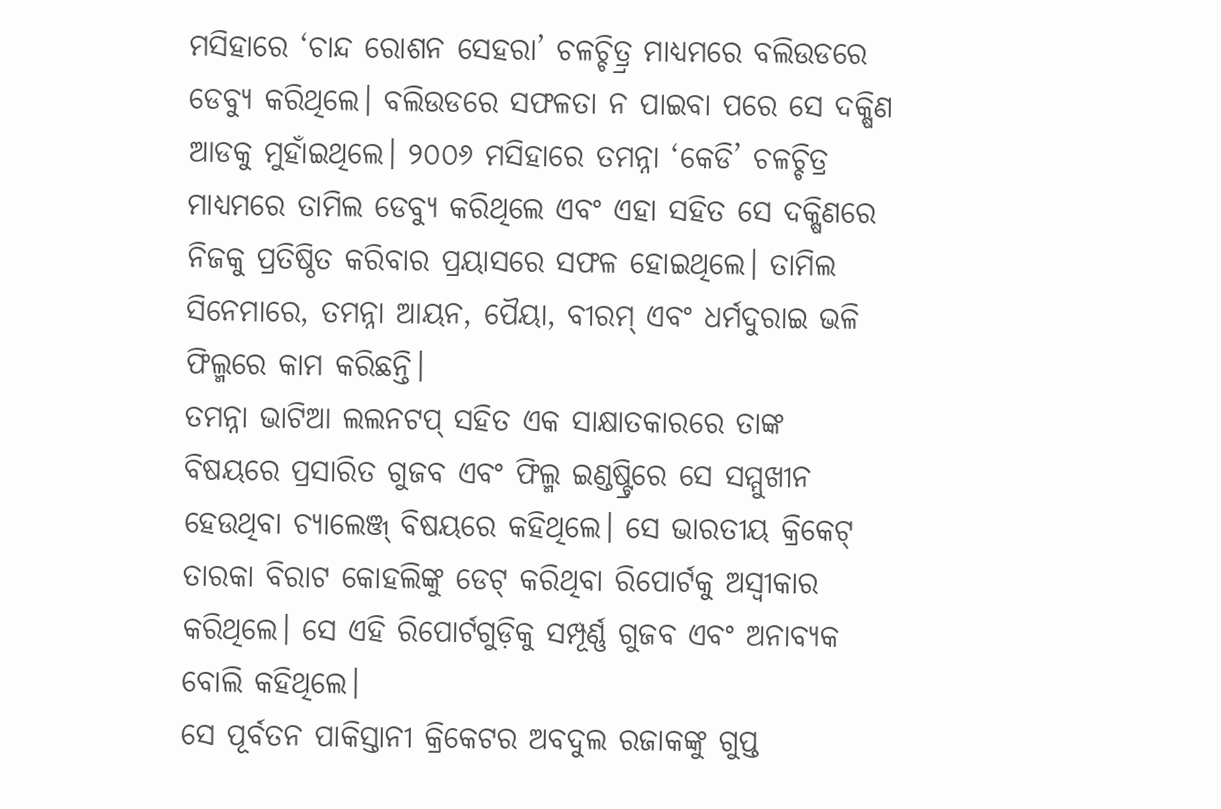ମସିହାରେ ‘ଚାନ୍ଦ ରୋଶନ ସେହରା’ ଚଳଚ୍ଚିତ୍ର୍ର ମାଧ୍ୟମରେ ବଲିଉଡରେ ଡେବ୍ୟୁ କରିଥିଲେ। ବଲିଉଡରେ ସଫଳତା ନ ପାଇବା ପରେ ସେ ଦକ୍ଷିଣ ଆଡକୁ ମୁହାଁଇଥିଲେ। ୨୦୦୬ ମସିହାରେ ତମନ୍ନା ‘କେଡି’ ଚଳଚ୍ଚିତ୍ର ମାଧ୍ୟମରେ ତାମିଲ ଡେବ୍ୟୁ କରିଥିଲେ ଏବଂ ଏହା ସହିତ ସେ ଦକ୍ଷିଣରେ ନିଜକୁ ପ୍ରତିଷ୍ଠିତ କରିବାର ପ୍ରୟାସରେ ସଫଳ ହୋଇଥିଲେ। ତାମିଲ ସିନେମାରେ, ତମନ୍ନା ଆୟନ, ପୈୟା, ବୀରମ୍‌ ଏବଂ ଧର୍ମଦୁରାଇ ଭଳି ଫିଲ୍ମରେ କାମ କରିଛନ୍ତି।
ତମନ୍ନା ଭାଟିଆ ଲଲନଟପ୍‌ ସହିତ ଏକ ସାକ୍ଷାତକାରରେ ତାଙ୍କ ବିଷୟରେ ପ୍ରସାରିତ ଗୁଜବ ଏବଂ ଫିଲ୍ମ ଇଣ୍ଡଷ୍ଟ୍ରିରେ ସେ ସମ୍ମୁଖୀନ ହେଉଥିବା ଚ୍ୟାଲେଞ୍ଜ୍‌ ବିଷୟରେ କହିଥିଲେ। ସେ ଭାରତୀୟ କ୍ରିକେଟ୍‌ ତାରକା ବିରାଟ କୋହଲିଙ୍କୁ ଡେଟ୍‌ କରିଥିବା ରିପୋର୍ଟକୁ ଅସ୍ୱୀକାର କରିଥିଲେ। ସେ ଏହି ରିପୋର୍ଟଗୁଡ଼ିକୁ ସମ୍ପୂର୍ଣ୍ଣ ଗୁଜବ ଏବଂ ଅନାବ୍ୟକ ବୋଲି କହିଥିଲେ।
ସେ ପୂର୍ବତନ ପାକିସ୍ତାନୀ କ୍ରିକେଟର ଅବଦୁଲ ରଜାକଙ୍କୁ ଗୁପ୍ତ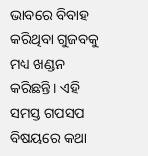ଭାବରେ ବିବାହ କରିଥିବା ଗୁଜବକୁ ମଧ୍ୟ ଖଣ୍ଡନ କରିଛନ୍ତି। ଏହି ସମସ୍ତ ଗପସପ ବିଷୟରେ କଥା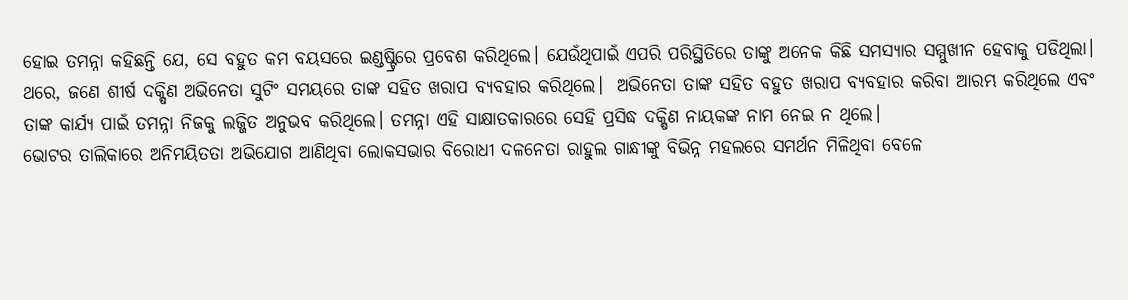ହୋଇ ତମନ୍ନା କହିଛନ୍ତି ଯେ, ସେ ବହୁତ କମ ବୟସରେ ଇଣ୍ଡଷ୍ଟ୍ରିରେ ପ୍ରବେଶ କରିଥିଲେ। ଯେଉଁଥିପାଇଁ ଏପରି ପରିସ୍ଥିତିରେ ତାଙ୍କୁ ଅନେକ କିଛି ସମସ୍ୟାର ସମ୍ମୁଖୀନ ହେବାକୁ ପଡିଥିଲା।
ଥରେ, ଜଣେ ଶୀର୍ଷ ଦକ୍ଷିଣ ଅଭିନେତା ସୁଟିଂ ସମୟରେ ତାଙ୍କ ସହିତ ଖରାପ ବ୍ୟବହାର କରିଥିଲେ।  ଅଭିନେତା ତାଙ୍କ ସହିତ ବହୁତ ଖରାପ ବ୍ୟବହାର କରିବା ଆରମ୍ଭ କରିଥିଲେ ଏବଂ ତାଙ୍କ କାର୍ଯ୍ୟ ପାଇଁ ତମନ୍ନା ନିଜକୁ ଲଜ୍ଜିତ ଅନୁଭବ କରିଥିଲେ। ତମନ୍ନା ଏହି ସାକ୍ଷାତକାରରେ ସେହି ପ୍ରସିଦ୍ଧ ଦକ୍ଷିଣ ନାୟକଙ୍କ ନାମ ନେଇ ନ ଥିଲେ।
ଭୋଟର ତାଲିକାରେ ଅନିମୟିତତା ଅଭିଯୋଗ ଆଣିଥିବା ଲୋକସଭାର ବିରୋଧୀ ଦଳନେତା ରାହୁଲ ଗାନ୍ଧୀଙ୍କୁ ବିଭିନ୍ନ ମହଲରେ ସମର୍ଥନ ମିଳିଥିବା ବେଳେ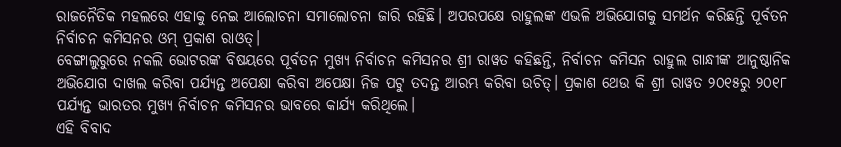ରାଜନୈତିକ ମହଲରେ ଏହାକୁ ନେଇ ଆଲୋଚନା ସମାଲୋଚନା ଜାରି ରହିଛି। ଅପରପକ୍ଷେ ରାହୁଲଙ୍କ ଏଭଳି ଅଭିଯୋଗକୁ ସମର୍ଥନ କରିଛନ୍ତି ପୂର୍ବତନ ନିର୍ବାଚନ କମିସନର ଓମ୍‌ ପ୍ରକାଶ ରାଓତ୍‌।
ବେଙ୍ଗାଲୁରୁରେ ନକଲି ଭୋଟରଙ୍କ ବିଷୟରେ ପୂର୍ବତନ ମୁଖ୍ୟ ନିର୍ବାଚନ କମିସନର ଶ୍ରୀ ରାୱତ କହିଛନ୍ତି, ନିର୍ବାଚନ କମିସନ ରାହୁଲ ଗାନ୍ଧୀଙ୍କ ଆନୁଷ୍ଠାନିକ ଅଭିଯୋଗ ଦାଖଲ କରିବା ପର୍ଯ୍ୟନ୍ତ ଅପେକ୍ଷା କରିବା ଅପେକ୍ଷା ନିଜ ପଟୁ ତଦନ୍ତ ଆରମ୍ଭ କରିବା ଉଚିତ୍‌। ପ୍ରକାଶ ଥେଉ କି ଶ୍ରୀ ରାୱତ ୨୦୧୫ରୁ ୨୦୧୮ ପର୍ଯ୍ୟନ୍ତ ଭାରତର ମୁଖ୍ୟ ନିର୍ବାଚନ କମିସନର ଭାବରେ କାର୍ଯ୍ୟ କରିଥିଲେ।
ଏହି ବିବାଦ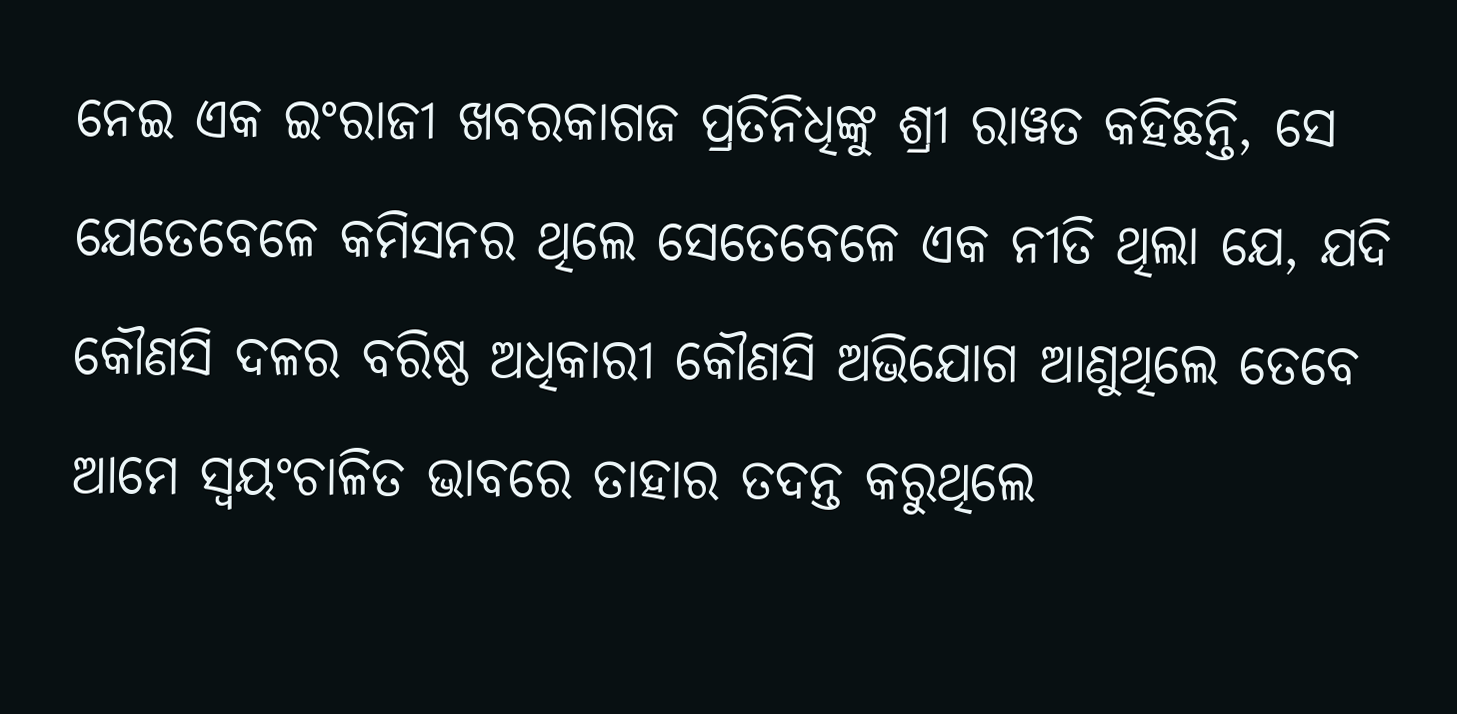ନେଇ ଏକ ଇଂରାଜୀ ଖବରକାଗଜ ପ୍ରତିନିଧିଙ୍କୁ ଶ୍ରୀ ରାୱତ କହିଛନ୍ତି, ସେ ଯେତେବେଳେ କମିସନର ଥିଲେ ସେତେବେଳେ ଏକ ନୀତି ଥିଲା ଯେ, ଯଦି କୌଣସି ଦଳର ବରିଷ୍ଠ ଅଧିକାରୀ କୌଣସି ଅଭିଯୋଗ ଆଣୁଥିଲେ ତେବେ ଆମେ ସ୍ୱୟଂଚାଳିତ ଭାବରେ ତାହାର ତଦନ୍ତ କରୁଥିଲେ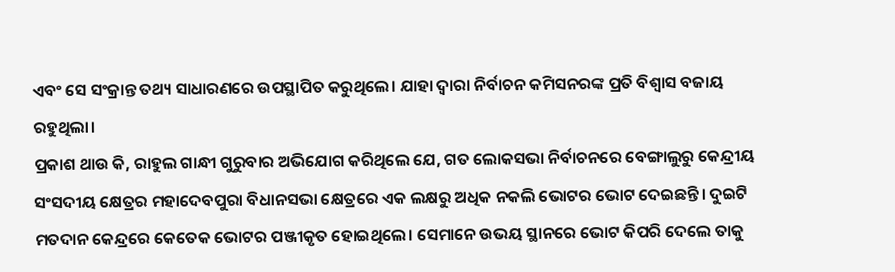ଏବଂ ସେ ସଂକ୍ରାନ୍ତ ତଥ୍ୟ ସାଧାରଣରେ ଉପସ୍ଥାପିତ କରୁଥିଲେ। ଯାହା ଦ୍ୱାରା ନିର୍ବାଚନ କମିସନରଙ୍କ ପ୍ରତି ବିଶ୍ୱାସ ବଜାୟ ରହୁଥିଲା।
ପ୍ରକାଶ ଥାଉ କି, ରାହୁଲ ଗାନ୍ଧୀ ଗୁରୁବାର ଅଭିଯୋଗ କରିଥିଲେ ଯେ, ଗତ ଲୋକସଭା ନିର୍ବାଚନରେ ବେଙ୍ଗାଲୁରୁ କେନ୍ଦ୍ରୀୟ ସଂସଦୀୟ କ୍ଷେତ୍ରର ମହାଦେବପୁରା ବିଧାନସଭା କ୍ଷେତ୍ରରେ ଏକ ଲକ୍ଷରୁ ଅଧିକ ନକଲି ଭୋଟର ଭୋଟ ଦେଇଛନ୍ତି। ଦୁଇଟି ମତଦାନ କେନ୍ଦ୍ରରେ କେତେକ ଭୋଟର ପଞ୍ଜୀକୃତ ହୋଇଥିଲେ। ସେମାନେ ଉଭୟ ସ୍ଥାନରେ ଭୋଟ କିପରି ଦେଲେ ତାକୁ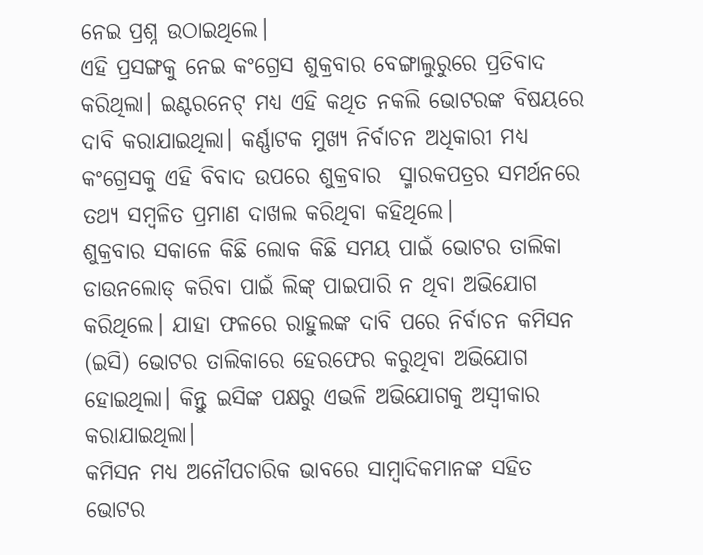ନେଇ ପ୍ରଶ୍ନ ଉଠାଇଥିଲେ।
ଏହି ପ୍ରସଙ୍ଗକୁ ନେଇ କଂଗ୍ରେସ ଶୁକ୍ରବାର ବେଙ୍ଗାଲୁରୁରେ ପ୍ରତିବାଦ କରିଥିଲା। ଇଣ୍ଟରନେଟ୍‌ ମଧ୍ୟ ଏହି କଥିତ ନକଲି ଭୋଟରଙ୍କ ବିଷୟରେ ଦାବି କରାଯାଇଥିଲା। କର୍ଣ୍ଣାଟକ ମୁଖ୍ୟ ନିର୍ବାଚନ ଅଧିକାରୀ ମଧ୍ୟ କଂଗ୍ରେସକୁ ଏହି ବିବାଦ ଉପରେ ଶୁକ୍ରବାର  ସ୍ମାରକପତ୍ରର ସମର୍ଥନରେ ତଥ୍ୟ ସମ୍ବଳିତ ପ୍ରମାଣ ଦାଖଲ କରିଥିବା କହିଥିଲେ।
ଶୁକ୍ରବାର ସକାଳେ କିଛି ଲୋକ କିଛି ସମୟ ପାଇଁ ଭୋଟର ତାଲିକା ଡାଉନଲୋଡ୍‌ କରିବା ପାଇଁ ଲିଙ୍କ୍‌ ପାଇପାରି ନ ଥିବା ଅଭିଯୋଗ କରିଥିଲେ। ଯାହା ଫଳରେ ରାହୁଲଙ୍କ ଦାବି ପରେ ନିର୍ବାଚନ କମିସନ (ଇସି) ଭୋଟର ତାଲିକାରେ ହେରଫେର କରୁଥିବା ଅଭିଯୋଗ ହୋଇଥିଲା। କିନ୍ତୁ ଇସିଙ୍କ ପକ୍ଷରୁ ଏଭଳି ଅଭିଯୋଗକୁ ଅସ୍ୱୀକାର କରାଯାଇଥିଲା।
କମିସନ ମଧ୍ୟ ଅନୌପଚାରିକ ଭାବରେ ସାମ୍ବାଦିକମାନଙ୍କ ସହିତ ଭୋଟର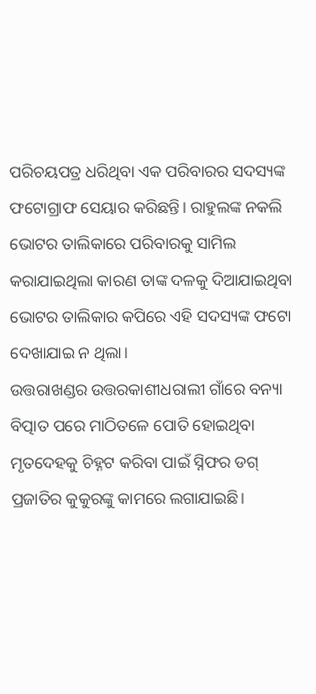ପରିଚୟପତ୍ର ଧରିଥିବା ଏକ ପରିବାରର ସଦସ୍ୟଙ୍କ ଫଟୋଗ୍ରାଫ ସେୟାର କରିଛନ୍ତି। ରାହୁଲଙ୍କ ନକଲି ଭୋଟର ତାଲିକାରେ ପରିବାରକୁ ସାମିଲ କରାଯାଇଥିଲା କାରଣ ତାଙ୍କ ଦଳକୁ ଦିଆଯାଇଥିବା ଭୋଟର ତାଲିକାର କପିରେ ଏହି ସଦସ୍ୟଙ୍କ ଫଟୋ ଦେଖାଯାଇ ନ ଥିଲା।
ଉତ୍ତରାଖଣ୍ଡର ଉତ୍ତରକାଶୀଧରାଲୀ ଗାଁରେ ବନ୍ୟା ବିତ୍ପାତ ପରେ ମାଠିତଳେ ପୋତି ହୋଇଥିବା ମୃତଦେହକୁ ଚିହ୍ନଟ କରିବା ପାଇଁ ସ୍ନିଫର ଡଗ୍‌  ପ୍ରଜାତିର କୁକୁରଙ୍କୁ କାମରେ ଲଗାଯାଇଛି।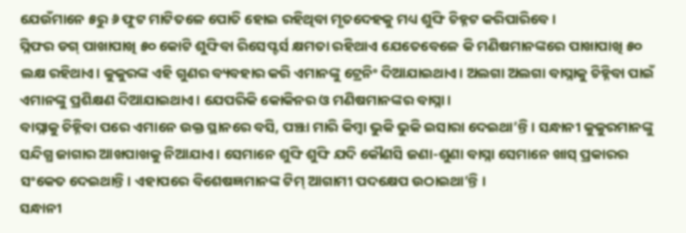ଯେଉଁମାନେ ୫ରୁ ୬ ଫୁଟ ମାଟିତଳେ ପୋତି ହୋଇ ରହିଥିବା ମୃତଦେହକୁ ମଧ୍ୟ ଶୁଙ୍ଘି ଚିହ୍ନଟ କରିପାରିବେ।
ସ୍ନିଫର ଡଗ୍‌ ପାଖାପାଖି ୫୦ କୋଟି ଶୁଙ୍ଘିବା ରିସେପ୍ଟର୍ସ କ୍ଷମତା ରହିଥାଏ ଯେତେବେଳେ କି ମଣିଷମାନଙ୍କରେ ପାଖାପାଖି ୫୦ ଲକ୍ଷ ରହିଥାଏ। କୁକୁରଙ୍କ ଏହି ଗୁଣର ବ୍ୟବହାର କରି ଏମାନଙ୍କୁ ଟ୍ରେନିଂ ଦିଆଯାଇଥାଏ। ଅଲଗା ଅଲଗା ବାସ୍ନାକୁ ଚିହ୍ନିବା ପାଇଁ ଏମାନଙ୍କୁ ପ୍ରଶିକ୍ଷଣ ଦିଆଯାଇଥାଏ। ଯେପରିକି କୋକିନର ଓ ମଣିଷମାନଙ୍କର ବାସ୍ନା।
ବାସ୍ନାକୁ ଚିହ୍ନିବା ପରେ ଏମାନେ ଉକ୍ତ ସ୍ଥାନରେ ବସି, ପଞ୍ଝା ମାରି କିମ୍ବା ଭୁକି ଭୁକି ଇସାରା ଦେଇଥା’ନ୍ତି। ସନ୍ଧାନୀ କୁକୁରମାନଙ୍କୁ ସନ୍ଦିଗ୍ଧ ଜାଗାର ଆଖପାଖକୁ ନିଆଯାଏ। ସେମାନେ ଶୁଙ୍ଘି ଶୁଙ୍ଘି ଯଦି କୌଣସି ଜଣା-ଶୁଣା ବାସ୍ନା ସେମାନେ ଖାସ୍‌ ପ୍ରକାରର ସଂକେତ ଦେଇଥାନ୍ତି। ଏହାପରେ ବିଶେଷଜ୍ଞମାନଙ୍କ ଟିମ୍‌ ଆଗାମୀ ପଦକ୍ଷେପ ଉଠାଇଥା’ନ୍ତି ।
ସନ୍ଧାନୀ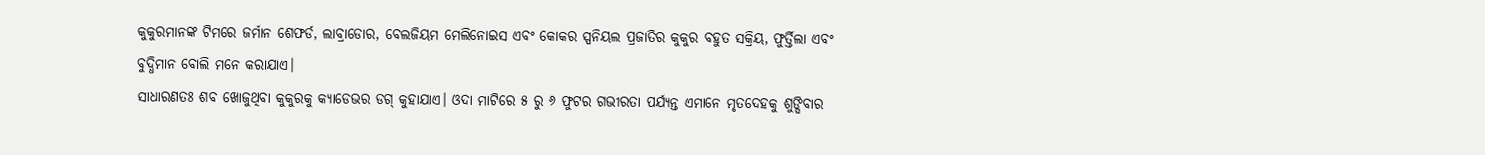କୁକୁରମାନଙ୍କ ଟିମରେ ଜର୍ମାନ ଶେଫର୍ଡ, ଲାବ୍ରାଡୋର, ବେଲଜିୟମ ମେଲିନୋଇସ ଏବଂ କୋକର ସ୍ପନିୟଲ ପ୍ରଜାତିର କୁକୁର ବହୁତ ସକ୍ରିୟ, ଫୁର୍ତ୍ତିଲା ଏବଂ ବୁଦ୍ଧିମାନ ବୋଲି ମନେ କରାଯାଏ।
ସାଧାରଣତଃ ଶବ ଖୋଜୁଥିବା କୁକୁରକୁ କ୍ୟାଡେଭର ଡଗ୍‌ କୁହାଯାଏ। ଓଦା ମାଟିରେ ୫ ରୁ ୬ ଫୁଟର ଗଭୀରତା ପର୍ଯ୍ୟନ୍ତ ଏମାନେ ମୃତଦେହକୁ ଶୁଙ୍ଘିବାର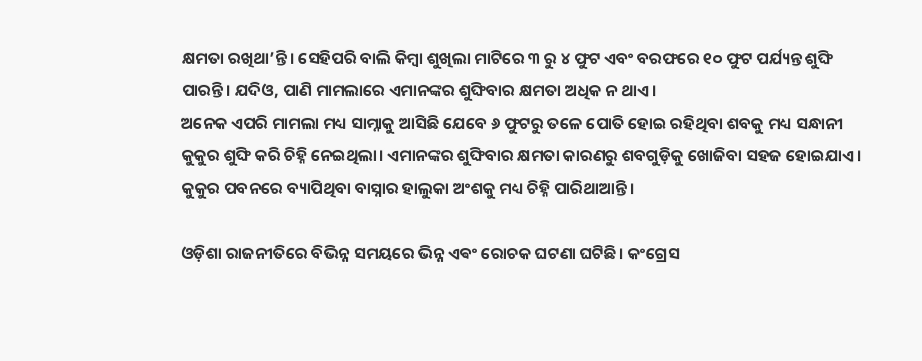କ୍ଷମତା ରଖିଥା’ନ୍ତି। ସେହିପରି ବାଲି କିମ୍ବା ଶୁଖିଲା ମାଟିରେ ୩ ରୁ ୪ ଫୁଟ ଏବଂ ବରଫରେ ୧୦ ଫୁଟ ପର୍ଯ୍ୟନ୍ତ ଶୁଙ୍ଘି ପାରନ୍ତି। ଯଦିଓ, ପାଣି ମାମଲାରେ ଏମାନଙ୍କର ଶୁଙ୍ଘିବାର କ୍ଷମତା ଅଧିକ ନ ଥାଏ।
ଅନେକ ଏପରି ମାମଲା ମଧ୍ୟ ସାମ୍ନାକୁ ଆସିଛି ଯେବେ ୬ ଫୁଟରୁ ତଳେ ପୋତି ହୋଇ ରହିଥିବା ଶବକୁ ମଧ୍ୟ ସନ୍ଧାନୀ କୁକୁର ଶୁଙ୍ଘି କରି ଚିହ୍ନି ନେଇଥିଲା। ଏମାନଙ୍କର ଶୁଙ୍ଘିବାର କ୍ଷମତା କାରଣରୁ ଶବଗୁଡ଼ିକୁ ଖୋଜିବା ସହଜ ହୋଇଯାଏ। କୁକୁର ପବନରେ ବ୍ୟାପିଥିବା ବାସ୍ନାର ହାଲୁକା ଅଂଶକୁ ମଧ୍ୟ ଚିହ୍ନି ପାରିଥାଆନ୍ତି।

ଓଡ଼ିଶା ରାଜନୀତିରେ ବିଭିନ୍ନ ସମୟରେ ଭିନ୍ନ ଏଵଂ ରୋଚକ ଘଟଣା ଘଟିଛି। କଂଗ୍ରେସ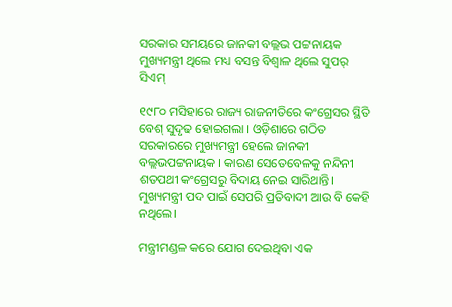ସରକାର ସମୟରେ ଜାନକୀ ବଲ୍ଲଭ ପଟ୍ଟନାୟକ ମୁଖ୍ୟମନ୍ତ୍ରୀ ଥିଲେ ମଧ୍ୟ ବସନ୍ତ ବିଶ୍ଵାଳ ଥିଲେ ସୁପର୍ ସିଏମ୍

୧୯୮୦ ମସିହାରେ ରାଜ୍ୟ ରାଜନୀତିରେ କଂଗ୍ରେସର ସ୍ଥିତି ବେଶ୍ ସୁଦୃଢ ହୋଇଗଲା । ଓଡ଼ିଶାରେ ଗଠିତ ସରକାରରେ ମୁଖ୍ୟମନ୍ତ୍ରୀ ହେଲେ ଜାନକୀ ବଲ୍ଲଭପଟ୍ଟନାୟକ । କାରଣ ସେତେବେଳକୁ ନନ୍ଦିନୀ ଶତପଥୀ କଂଗ୍ରେସରୁ ବିଦାୟ ନେଇ ସାରିଥାନ୍ତି। ମୁଖ୍ୟମନ୍ତ୍ରୀ ପଦ ପାଇଁ ସେପରି ପ୍ରତିବାଦୀ ଆଉ ବି କେହି ନଥିଲେ।

ମନ୍ତ୍ରୀମଣ୍ଡଳ କରେ ଯୋଗ ଦେଇଥିବା ଏକ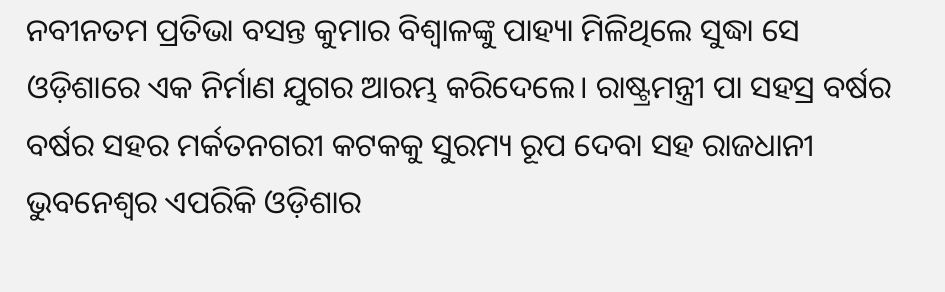ନବୀନତମ ପ୍ରତିଭା ବସନ୍ତ କୁମାର ବିଶ୍ଵାଳଙ୍କୁ ପାହ୍ୟା ମିଳିଥିଲେ ସୁଦ୍ଧା ସେ ଓଡ଼ିଶାରେ ଏକ ନିର୍ମାଣ ଯୁଗର ଆରମ୍ଭ କରିଦେଲେ। ରାଷ୍ଟ୍ରମନ୍ତ୍ରୀ ପା ସହସ୍ର ବର୍ଷର ବର୍ଷର ସହର ମର୍କତନଗରୀ କଟକକୁ ସୁରମ୍ୟ ରୂପ ଦେବା ସହ ରାଜଧାନୀ ଭୁବନେଶ୍ଵର ଏପରିକି ଓଡ଼ିଶାର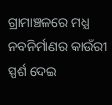ଗ୍ରାମାଞ୍ଚଳରେ ମଧ୍ଯ ନବନିର୍ମାଣର କାଉଁରୀ ସ୍ପର୍ଶ ଦେଇ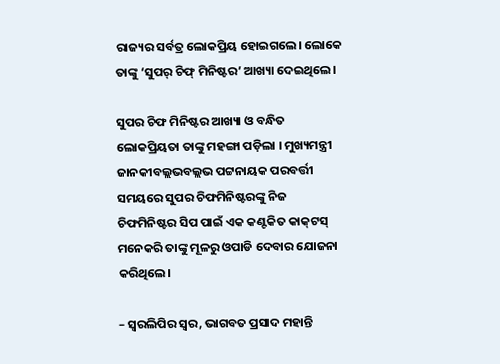ରାଜ୍ୟର ସର୍ବତ୍ର ଲୋକପ୍ରିୟ ହୋଇଗଲେ। ଲୋକେ ତାଙ୍କୁ ‘ସୁପର୍‌ ଚିଫ୍ ମିନିଷ୍ଟର’ ଆଖ୍ୟା ଦେଇଥିଲେ।

ସୁପର ଚିଫ ମିନିଷ୍ଟର ଆଖ୍ୟା ଓ ବନ୍ଧିତ ଲୋକପ୍ରିୟତା ତାଙ୍କୁ ମହଙ୍ଗା ପଡ଼ିଲା । ମୁଖ୍ୟମନ୍ତ୍ରୀ ଜାନକୀବଲ୍ଲଭବଲ୍ଲଭ ପଟ୍ଟନାୟକ ପରବର୍ତ୍ତୀ ସମୟରେ ସୁପର ଚିଫମିନିଷ୍ଟରଙ୍କୁ ନିଜ ଚିଫମିନିଷ୍ଟର ସିପ ପାଇଁ ଏକ କଣ୍ଟକିତ କାକ୍‌ଟସ୍ ମନେକରି ତାଙ୍କୁ ମୂଳରୁ ଓପାଡି ଦେବାର ଯୋଜନା କରିଥିଲେ।

– ସ୍ୱରଲିପିର ସ୍ୱର, ଭାଗବତ ପ୍ରସାଦ ମହାନ୍ତି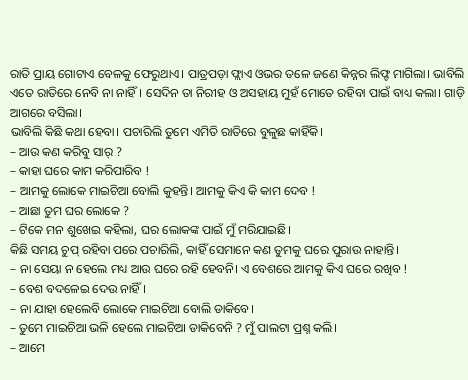ରାତି ପ୍ରାୟ ଗୋଟାଏ ବେଳକୁ ଫେରୁଥାଏ। ପାତ୍ରପଡ଼ା ଫ୍ଲାଏ ଓଭର ତଳେ ଜଣେ କିନ୍ନର ଲିଫ୍ଟ ମାଗିଲା। ଭାବିଲି ଏତେ ରାତିରେ ନେବି ନା ନାହିଁ। ସେଦିନ ତା ନିରୀହ ଓ ଅସହାୟ ମୁହଁ ମୋତେ ରହିବା ପାଇଁ ବାଧ୍ୟ କଲା। ଗାଡ଼ି ଆଗରେ ବସିଲା।
ଭାବିଲି କିଛି କଥା ହେବା। ପଚାରିଲି ତୁମେ ଏମିତି ରାତିରେ ବୁଳୁଛ କାହିଁକି।
– ଆଉ କଣ କରିବୁ ସାର୍ ?
– କାହା ଘରେ କାମ କରିପାରିବ !
– ଆମକୁ ଲୋକେ ମାଇଚିଆ ବୋଲି କୁହନ୍ତି। ଆମକୁ କିଏ କି କାମ ଦେବ !
– ଆଛା ତୁମ ଘର ଲୋକେ ?
– ଟିକେ ମନ ଶୁଖେଇ କହିଲା, ଘର ଲୋକଙ୍କ ପାଇଁ ମୁଁ ମରିଯାଇଛି।
କିଛି ସମୟ ଚୁପ୍ ରହିବା ପରେ ପଚାରିଲି, କାହିଁ ସେମାନେ କଣ ତୁମକୁ ଘରେ ପୁରାଉ ନାହାନ୍ତି।
– ନା ସେୟା ନ ହେଲେ ମଧ୍ୟ ଆଉ ଘରେ ରହି ହେବନି। ଏ ବେଶରେ ଆମକୁ କିଏ ଘରେ ରଖିବ !
– ବେଶ ବଦଳେଇ ଦେଉ ନାହିଁ।
– ନା ଯାହା ହେଲେବି ଲୋକେ ମାଇଚିଆ ବୋଲି ଡାକିବେ।
– ତୁମେ ମାଇଚିଆ ଭଳି ହେଲେ ମାଇଚିଆ ଡାକିବେନି ? ମୁଁ ପାଲଟା ପ୍ରଶ୍ନ କଲି।
– ଆମେ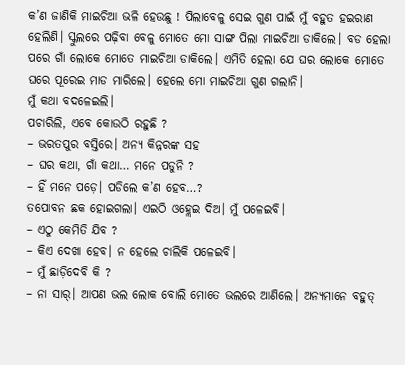କ’ଣ ଜାଣିକି ମାଇଚିଆ ଭଳି ହେଉଛୁ ! ପିଲାବେଳୁ ସେଇ ଗୁଣ ପାଇଁ ମୁଁ ବହୁତ ହଇରାଣ ହେଲିଣି। ସ୍କୁଲରେ ପଢ଼ିବା ବେଳୁ ମୋତେ ମୋ ସାଙ୍ଗ ପିଲା ମାଇଚିଆ ଡାକିଲେ। ବଡ ହେଲା ପରେ ଗାଁ ଲୋକେ ମୋତେ ମାଇଚିଆ ଡାକିଲେ। ଏମିତି ହେଲା ଯେ ଘର ଲୋକେ ମୋତେ ଘରେ ପୂରେଇ ମାଡ ମାରିଲେ। ହେଲେ ମୋ ମାଇଚିଆ ଗୁଣ ଗଲାନି।
ମୁଁ କଥା ବଦଳେଇଲି।
ପଚାରିଲି, ଏବେ କୋଉଠି ରହୁଛି ?
– ଭରତପୁର ବସ୍ତିରେ। ଅନ୍ୟ କିନ୍ନରଙ୍କ ସହ
– ଘର କଥା, ଗାଁ କଥା… ମନେ ପଡୁନି ?
– ହିଁ ମନେ ପଡ଼େ। ପଡିଲେ କ’ଣ ହେବ…?
ତପୋବନ ଛକ ହୋଇଗଲା। ଏଇଠି ଓହ୍ଲେଇ ଦିଅ। ମୁଁ ପଳେଇବି।
– ଏଠୁ କେମିତି ଯିବ ?
– କିଏ ଦେଖା ହେବ। ନ ହେଲେ ଚାଲିକି ପଳେଇବି।
– ମୁଁ ଛାଡ଼ିଦେବି କି ?
– ନା ସାର୍। ଆପଣ ଭଲ ଲୋକ ବୋଲି ମୋତେ ଭଲରେ ଆଣିଲେ। ଅନ୍ୟମାନେ ବହୁତ୍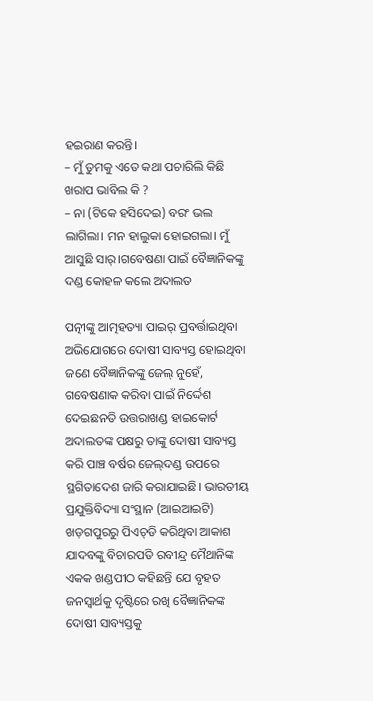ହଇରାଣ କରନ୍ତି।
– ମୁଁ ତୁମକୁ ଏତେ କଥା ପଚାରିଲି କିଛି ଖରାପ ଭାବିଲ କି ?
– ନା (ଟିକେ ହସିଦେଇ) ବରଂ ଭଲ ଲାଗିଲା। ମନ ହାଲୁକା ହୋଇଗଲା। ମୁଁ ଆସୁଛି ସାର୍।ଗବେଷଣା ପାଇଁ ବୈଜ୍ଞାନିକଙ୍କୁ ଦଣ୍ଡ କୋହଳ କଲେ ଅଦାଲତ

ପତ୍ନୀଙ୍କୁ ଆତ୍ମହତ୍ୟା ପାଇର୍ ପ୍ରବର୍ତ୍ତାଇଥିବା ଅଭିଯୋଗରେ ଦୋଷୀ ସାବ୍ୟସ୍ତ ହୋଇଥିବା ଜଣେ ବୈଜ୍ଞାନିକଙ୍କୁ ଜେଲ୍‌ ନୁହେଁ, ଗବେଷଣାକ କରିବା ପାଇଁ ନିର୍ଦ୍ଦେଶ ଦେଇଛନତି ଉତ୍ତରାଖଣ୍ଡ ହାଇକୋର୍ଟ
ଅଦାଲତଙ୍କ ପକ୍ଷରୁ ତାଙ୍କୁ ଦୋଷୀ ସାବ୍ୟସ୍ତ କରି ପାଞ୍ଚ ବର୍ଷର ଜେଲ୍‌ଦଣ୍ଡ ଉପରେ ସ୍ଥଗିତାଦେଶ ଜାରି କରାଯାଇଛି। ଭାରତୀୟ ପ୍ରଯୁକ୍ତିବିଦ୍ୟା ସଂସ୍ଥାନ (ଆଇଆଇଟି) ଖଡ଼ଗପୁରରୁ ପିଏଚ୍‌ଡି କରିଥିବା ଆକାଶ ଯାଦବଙ୍କୁ ବିଚାରପତି ରବୀନ୍ଦ୍ର ମୈଥାନିଙ୍କ ଏକକ ଖଣ୍ଡପୀଠ କହିଛନ୍ତି ଯେ ବୃହତ ଜନସ୍ୱାର୍ଥକୁ ଦୃଷ୍ଟିରେ ରଖି ବୈଜ୍ଞାନିକଙ୍କ ଦୋଷୀ ସାବ୍ୟସ୍ତକୁ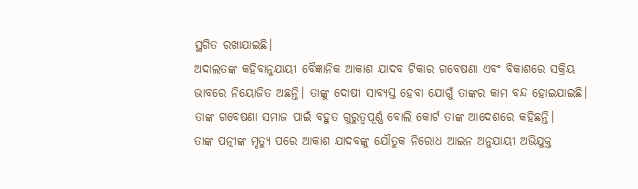ସ୍ଥଗିତ ରଖାଯାଇଛି।
ଅଦାଲତଙ୍କ କହିବାନୁଯାୟୀ ବୈଜ୍ଞାନିକ ଆକାଶ ଯାଦବ ଟିକାର ଗବେଷଣା ଏବଂ ବିକାଶରେ ସକ୍ରିୟ ଭାବରେ ନିୟୋଜିତ ଅଛନ୍ତି। ତାଙ୍କୁ ଦୋଷୀ ସାବ୍ୟସ୍ତ ହେବା ଯୋଗୁଁ ତାଙ୍କର କାମ ବନ୍ଦ ହୋଇଯାଇଛି। ତାଙ୍କ ଗବେଷଣା ସମାଜ ପାଇଁ ବହୁତ ଗୁରୁତ୍ୱପୂର୍ଣ୍ଣ ବୋଲି କୋର୍ଟ ତାଙ୍କ ଆଦେଶରେ କହିଛନ୍ତି।
ତାଙ୍କ ପତ୍ନୀଙ୍କ ମୃତ୍ୟୁ ପରେ ଆକାଶ ଯାଦବଙ୍କୁ ଯୌତୁକ ନିରୋଧ ଆଇନ ଅନୁଯାୟୀ ଅଭିଯୁକ୍ତ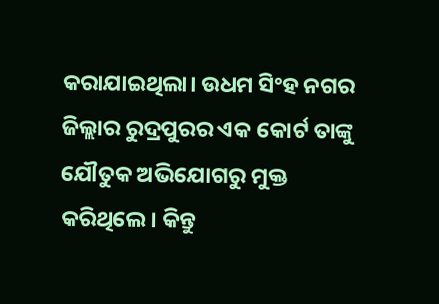କରାଯାଇଥିଲା। ଉଧମ ସିଂହ ନଗର ଜିଲ୍ଲାର ରୁଦ୍ରପୁରର ଏକ କୋର୍ଟ ତାଙ୍କୁ ଯୌତୁକ ଅଭିଯୋଗରୁ ମୁକ୍ତ କରିଥିଲେ। କିନ୍ତୁ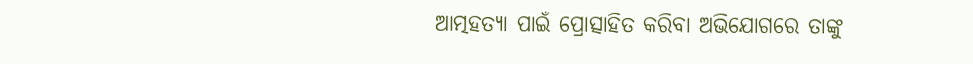ଆତ୍ମହତ୍ୟା ପାଇଁ ପ୍ରୋତ୍ସାହିତ କରିବା ଅଭିଯୋଗରେ ତାଙ୍କୁ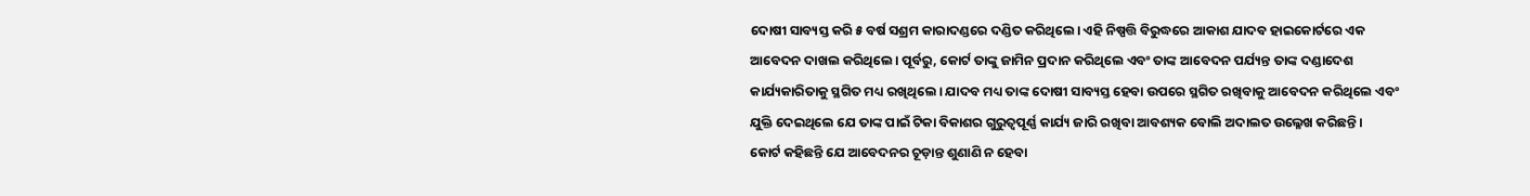ଦୋଷୀ ସାବ୍ୟସ୍ତ କରି ୫ ବର୍ଷ ସଶ୍ରମ କାରାଦଣ୍ଡରେ ଦଣ୍ଡିତ କରିଥିଲେ। ଏହି ନିଷ୍ପତ୍ତି ବିରୁଦ୍ଧରେ ଆକାଶ ଯାଦବ ହାଇକୋର୍ଟରେ ଏକ ଆବେଦନ ଦାଖଲ କରିଥିଲେ। ପୂର୍ବରୁ, କୋର୍ଟ ତାଙ୍କୁ ଜାମିନ ପ୍ରଦାନ କରିଥିଲେ ଏବଂ ତାଙ୍କ ଆବେଦନ ପର୍ଯ୍ୟନ୍ତ ତାଙ୍କ ଦଣ୍ଡାଦେଶ କାର୍ଯ୍ୟକାରିତାକୁ ସ୍ଥଗିତ ମଧ୍ୟ ରଖିଥିଲେ। ଯାଦବ ମଧ୍ୟ ତାଙ୍କ ଦୋଷୀ ସାବ୍ୟସ୍ତ ହେବା ଉପରେ ସ୍ଥଗିତ ରଖିବାକୁ ଆବେଦନ କରିଥିଲେ ଏବଂ ଯୁକ୍ତି ଦେଇଥିଲେ ଯେ ତାଙ୍କ ପାଇଁ ଟିକା ବିକାଶର ଗୁରୁତ୍ୱପୂର୍ଣ୍ଣ କାର୍ଯ୍ୟ ଜାରି ରଖିବା ଆବଶ୍ୟକ ବୋଲି ଅଦାଲତ ଉଲ୍ଳେଖ କରିଛନ୍ତି।
କୋର୍ଟ କହିଛନ୍ତି ଯେ ଆବେଦନର ଚୂଡ଼ାନ୍ତ ଶୁଣାଣି ନ ହେବା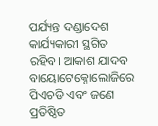ପର୍ଯ୍ୟନ୍ତ ଦଣ୍ଡାଦେଶ କାର୍ଯ୍ୟକାରୀ ସ୍ଥଗିତ ରହିବ। ଆକାଶ ଯାଦବ ବାୟୋଟେକ୍ନୋଲୋଜିରେ ପିଏଚଡି ଏବଂ ଜଣେ ପ୍ରତିଷ୍ଠିତ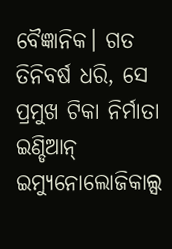ବୈଜ୍ଞାନିକ। ଗତ ତିନିବର୍ଷ ଧରି, ସେ ପ୍ରମୁଖ ଟିକା ନିର୍ମାତା ଇଣ୍ଡିଆନ୍‌ ଇମ୍ୟୁନୋଲୋଜିକାଲ୍ସ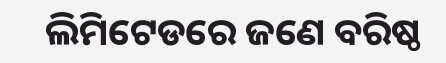ଲିମିଟେଡରେ ଜଣେ ବରିଷ୍ଠ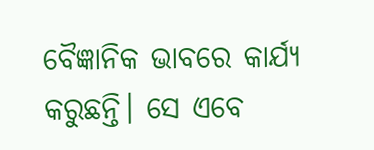ବୈଜ୍ଞାନିକ ଭାବରେ କାର୍ଯ୍ୟ କରୁଛନ୍ତି। ସେ ଏବେ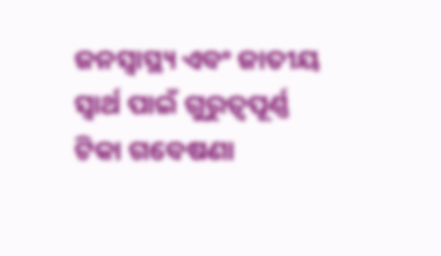ଜନସ୍ୱାସ୍ଥ୍ୟ ଏବଂ ଜାତୀୟ ସ୍ୱାର୍ଥ ପାଇଁ ଗୁରୁତ୍ୱପୂର୍ଣ୍ଣ ଟିକା ଗବେଷଣା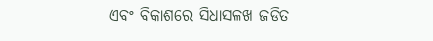ଏବଂ ବିକାଶରେ ସିଧାସଳଖ ଜଡିତ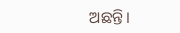ଅଛନ୍ତି।